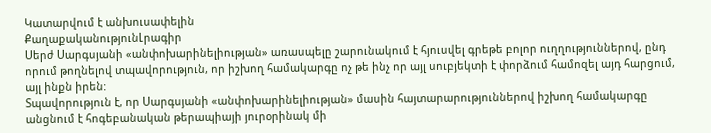Կատարվում է անխուսափելին
ՔաղաքականությունԼրագիր
Սերժ Սարգսյանի «անփոխարինելիության» առասպելը շարունակում է հյուսվել գրեթե բոլոր ուղղություններով, ընդ որում թողնելով տպավորություն, որ իշխող համակարգը ոչ թե ինչ որ այլ սուբյեկտի է փորձում համոզել այդ հարցում, այլ ինքն իրեն:
Տպավորություն է, որ Սարգսյանի «անփոխարինելիության» մասին հայտարարություններով իշխող համակարգը անցնում է հոգեբանական թերապիայի յուրօրինակ մի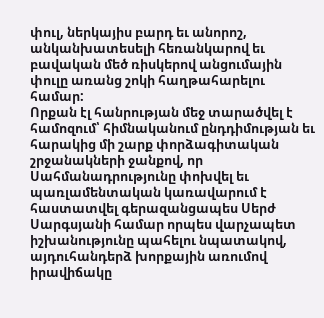փուլ, ներկայիս բարդ եւ անորոշ, անկանխատեսելի հեռանկարով եւ բավական մեծ ռիսկերով անցումային փուլը առանց շոկի հաղթահարելու համար:
Որքան էլ հանրության մեջ տարածվել է համոզում՝ հիմնականում ընդդիմության եւ հարակից մի շարք փորձագիտական շրջանակների ջանքով, որ Սահմանադրությունը փոխվել եւ պառլամենտական կառավարում է հաստատվել գերազանցապես Սերժ Սարգսյանի համար որպես վարչապետ իշխանությունը պահելու նպատակով, այդուհանդերձ խորքային առումով իրավիճակը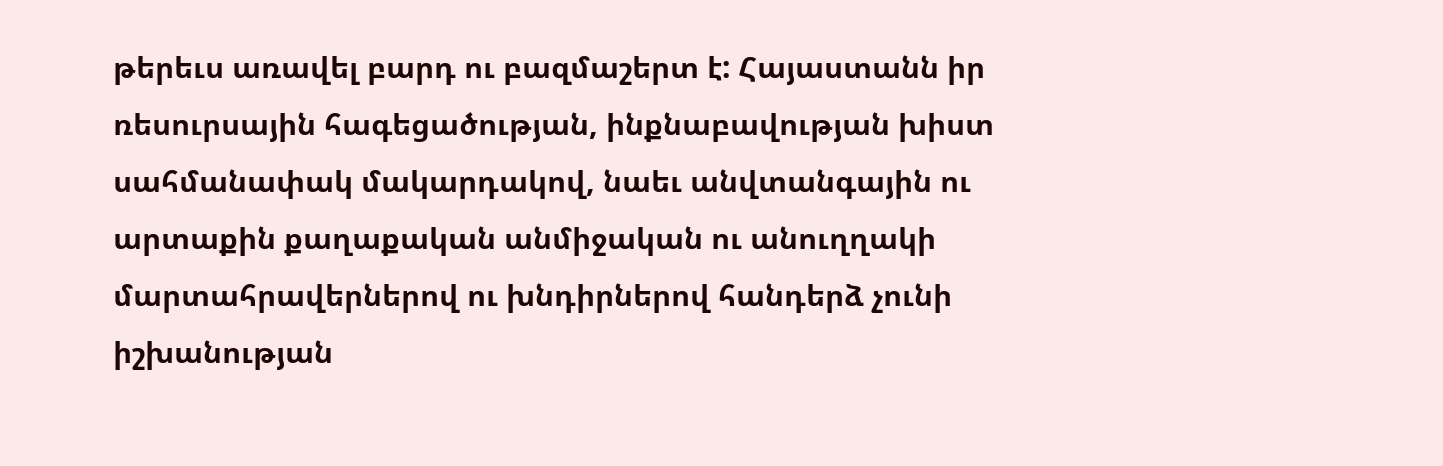թերեւս առավել բարդ ու բազմաշերտ է: Հայաստանն իր ռեսուրսային հագեցածության, ինքնաբավության խիստ սահմանափակ մակարդակով, նաեւ անվտանգային ու արտաքին քաղաքական անմիջական ու անուղղակի մարտահրավերներով ու խնդիրներով հանդերձ չունի իշխանության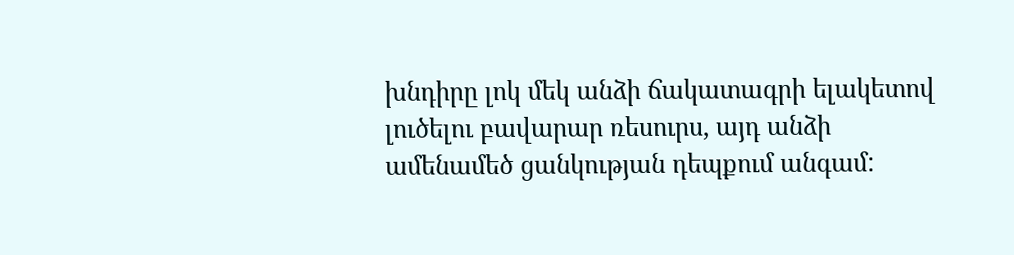խնդիրը լոկ մեկ անձի ճակատագրի ելակետով լուծելու բավարար ռեսուրս, այդ անձի ամենամեծ ցանկության դեպքում անգամ: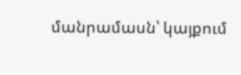մանրամասն՝ կայքում